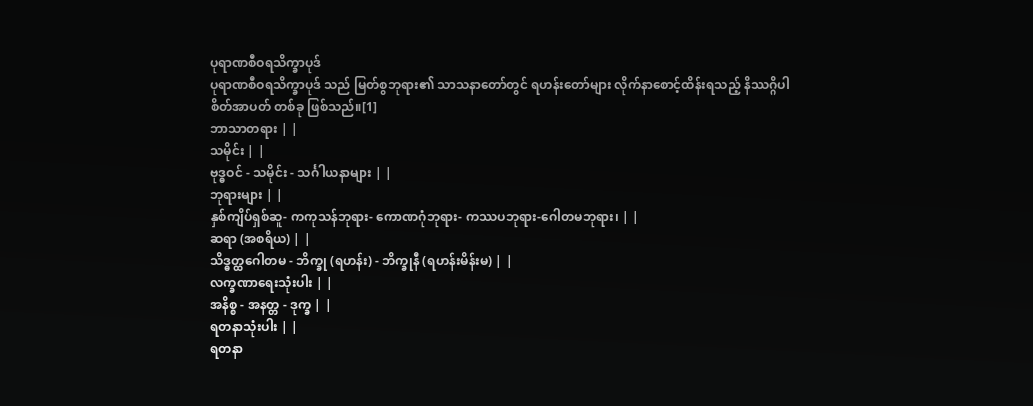ပုရာဏစီဝရသိက္ခာပုဒ်
ပုရာဏစီဝရသိက္ခာပုဒ် သည် မြတ်စွဘုရား၏ သာသနာတော်တွင် ရဟန်းတော်များ လိုက်နာစောင့်ထိန်းရသည့် နိဿဂ္ဂိပါစိတ်အာပတ် တစ်ခု ဖြစ်သည်။[1]
ဘာသာတရား | |
သမိုင်း | |
ဗုဒ္ဓဝင် - သမိုင်း - သင်္ဂါယနာများ | |
ဘုရားများ | |
နှစ်ကျိပ်ရှစ်ဆူ- ကကုသန်ဘုရား- ကောဏဂုံဘုရား- ကဿပဘုရား-ဂေါတမဘုရား၊ | |
ဆရာ (အစရိယ) | |
သိဒ္ဓတ္ထဂေါတမ - ဘိက္ခု (ရဟန်း) - ဘိက္ခုနီ (ရဟန်းမိန်းမ) | |
လက္ခဏာရေးသုံးပါး | |
အနိစ္စ - အနတ္တ - ဒုက္ခ | |
ရတနာသုံးပါး | |
ရတနာ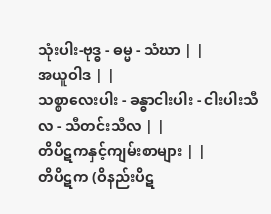သုံးပါး-ဗုဒ္ဓ - ဓမ္မ - သံဃာ | |
အယူဝါဒ | |
သစ္စာလေးပါး - ခန္ဓာငါးပါး - ငါးပါးသီလ - သီတင်းသီလ | |
တိပိဋကနှင့်ကျမ်းစာများ | |
တိပိဋက (ဝိနည်းပိဋ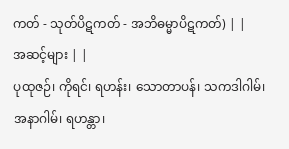ကတ် - သုတ်ပိဋကတ် - အဘိဓမ္မာပိဋကတ်) | |
အဆင့်များ | |
ပုထုဇဉ်၊ ကိုရင်၊ ရဟန်း၊ သောတာပန်၊ သကဒါဂါမ်၊ အနာဂါမ်၊ ရဟန္တာ၊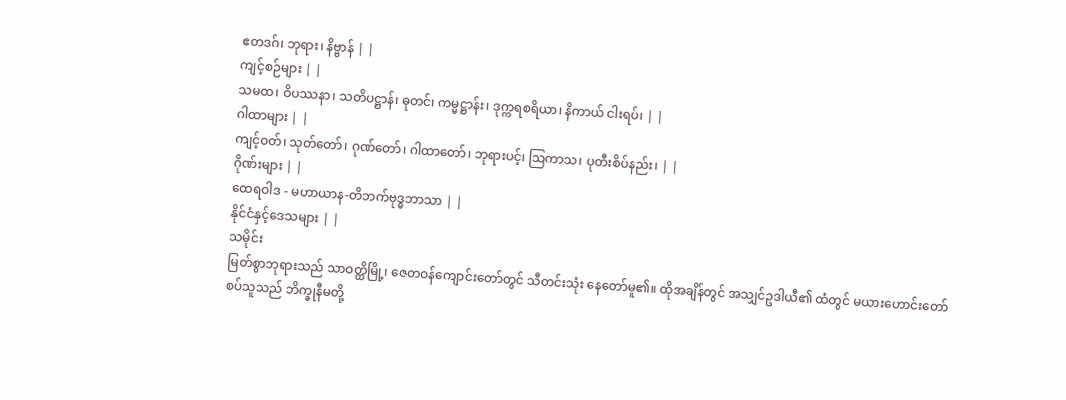ဧတဒဂ်၊ ဘုရား၊ နိဗ္ဗာန် | |
ကျင့်စဉ်များ | |
သမထ၊ ဝိပဿနာ၊ သတိပဋ္ဌာန်၊ ဓုတင်၊ ကမ္မဋ္ဌာန်း၊ ဒုက္ကရစရိယာ၊ နိကာယ် ငါးရပ်၊ | |
ဂါထာများ | |
ကျင့်ဝတ်၊ သုတ်တော်၊ ဂုဏ်တော်၊ ဂါထာတော်၊ ဘုရားပင့်၊ ဩကာသ၊ ပုတီးစိပ်နည်း၊ | |
ဂိုဏ်းများ | |
ထေရဝါဒ - မဟာယာန-တိဘက်ဗုဒ္ဓဘာသာ | |
နိုင်ငံနှင့်ဒေသများ | |
သမိုင်း
မြတ်စွာဘုရားသည် သာဝတ္ထိမြို့၊ ဇေတဝန်ကျောင်းတော်တွင် သီတင်းသုံး နေတော်မူ၏။ ထိုအချိန်တွင် အသျှင်ဥဒါယီ၏ ထံတွင် မယားဟောင်းတော်စပ်သူသည် ဘိက္ခုနီမတို့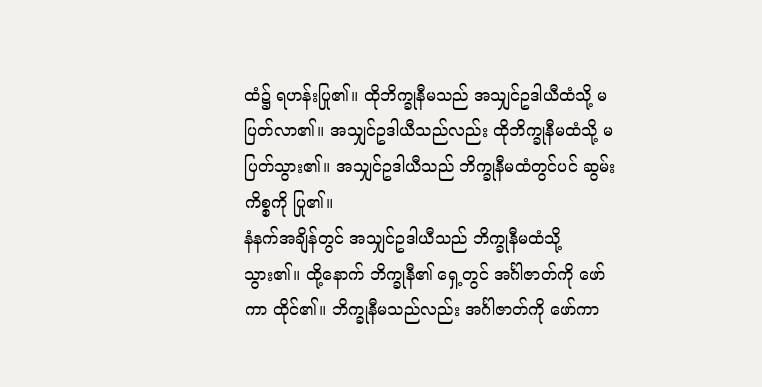ထံ၌ ရဟန်းပြု၏။ ထိုဘိက္ခုနီမသည် အသျှင်ဥဒါယီထံသို့ မပြတ်လာ၏။ အသျှင်ဥဒါယီသည်လည်း ထိုဘိက္ခုနီမထံသို့ မပြတ်သွား၏။ အသျှင်ဥဒါယီသည် ဘိက္ခုနီမထံတွင်ပင် ဆွမ်းကိစ္စကို ပြု၏။
နံနက်အချိန်တွင် အသျှင်ဥဒါယီသည် ဘိက္ခုနီမထံသို့ သွား၏။ ထို့နောက် ဘိက္ခုနီ၏ ရှေ့တွင် အင်္ဂါဇာတ်ကို ဖော်ကာ ထိုင်၏။ ဘိက္ခုနီမသည်လည်း အင်္ဂါဇာတ်ကို ဖော်ကာ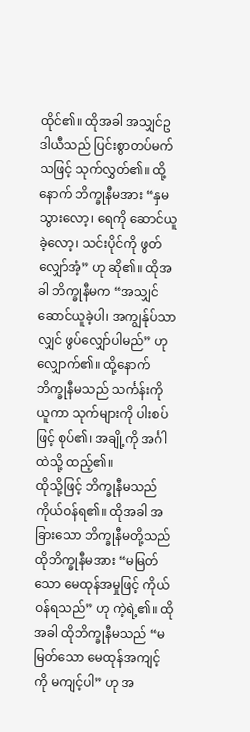ထိုင်၏။ ထိုအခါ အသျှင်ဥဒါယီသည် ပြင်းစွာတပ်မက်သဖြင့် သုက်လွှတ်၏။ ထို့နောက် ဘိက္ခုနီမအား “နှမ သွားလော့၊ ရေကို ဆောင်ယူခဲ့လော့၊ သင်းပိုင်ကို ဖွတ်လျှော်အံ့” ဟု ဆို၏။ ထိုအခါ ဘိက္ခုနီမက “အသျှင် ဆောင်ယူခဲ့ပါ၊ အကျွန်ုပ်သာလျှင် ဖွပ်လျှော်ပါမည်” ဟု လျှောက်၏။ ထို့နောက် ဘိက္ခုနီမသည် သင်္ကန်းကို ယူကာ သုက်များကို ပါးစပ်ဖြင့် စုပ်၏၊ အချို့ကို အင်္ဂါထဲသို့ ထည့်၏။
ထိုသို့ဖြင့် ဘိက္ခုနီမသည် ကိုယ်ဝန်ရ၏။ ထိုအခါ အခြားသော ဘိက္ခုနီမတို့သည် ထိုဘိက္ခုနီမအား “မမြတ်သော မေထုန်အမှုဖြင့် ကိုယ်ဝန်ရသည်” ဟု ကဲ့ရဲ့၏။ ထိုအခါ ထိုဘိက္ခုနီမသည် “မမြတ်သော မေထုန်အကျင့်ကို မကျင့်ပါ” ဟု အ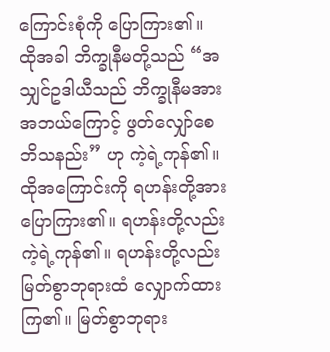ကြောင်းစုံကို ပြောကြား၏။
ထိုအခါ ဘိက္ခုနီမတို့သည် “အသျှင်ဥဒါယီသည် ဘိက္ခုနီမအား အဘယ်ကြောင့် ဖွတ်လျှော်စေဘိသနည်း” ဟု ကဲ့ရဲ့ကုန်၏။ ထိုအကြောင်းကို ရဟန်းတို့အား ပြောကြား၏။ ရဟန်းတို့လည်း ကဲ့ရဲ့ကုန်၏။ ရဟန်းတို့လည်း မြတ်စွာဘုရားထံ လျှောက်ထားကြ၏။ မြတ်စွာဘုရား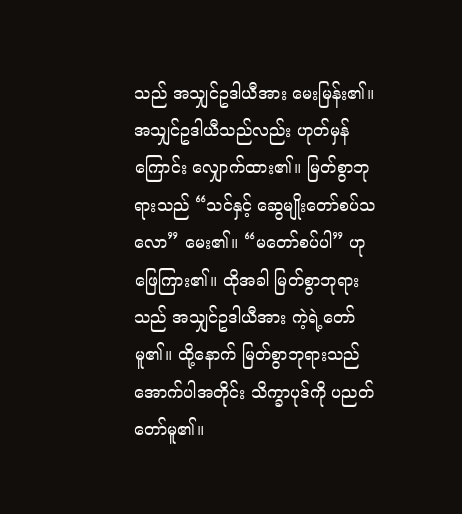သည် အသျှင်ဥဒါယီအား မေးမြန်း၏။ အသျှင်ဥဒါယီသည်လည်း ဟုတ်မှန်ကြောင်း လျှောက်ထား၏။ မြတ်စွာဘုရားသည် “သင်နှင့် ဆွေမျိုးတော်စပ်သလော” မေး၏။ “မတော်စပ်ပါ” ဟု ဖြေကြား၏။ ထိုအခါ မြတ်စွာဘုရားသည် အသျှင်ဥဒါယီအား ကဲ့ရဲ့တော်မူ၏။ ထို့နောက် မြတ်စွာဘုရားသည် အောက်ပါအတိုင်း သိက္ခာပုဒ်ကို ပညတ်တော်မူ၏။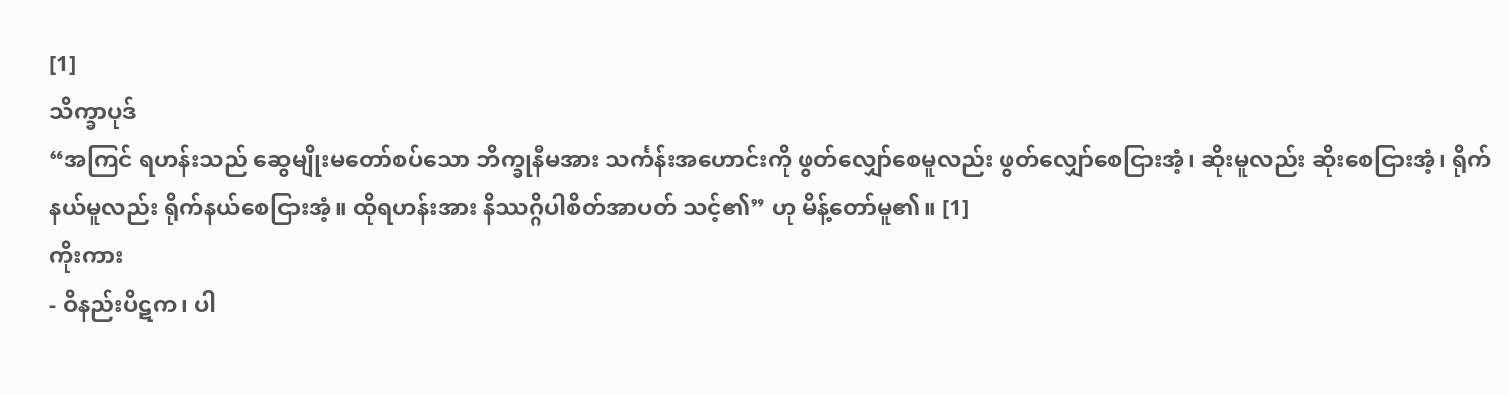[1]
သိက္ခာပုဒ်
“အကြင် ရဟန်းသည် ဆွေမျိုးမတော်စပ်သော ဘိက္ခုနီမအား သင်္ကန်းအဟောင်းကို ဖွတ်လျှော်စေမူလည်း ဖွတ်လျှော်စေငြားအံ့၊ ဆိုးမူလည်း ဆိုးစေငြားအံ့၊ ရိုက်နယ်မူလည်း ရိုက်နယ်စေငြားအံ့။ ထိုရဟန်းအား နိဿဂ္ဂိပါစိတ်အာပတ် သင့်၏” ဟု မိန့်တော်မူ၏။ [1]
ကိုးကား
- ဝိနည်းပိဋက၊ ပါ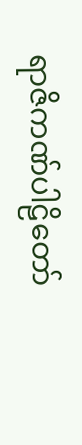ရာဇိကဏ်ပါဠိတော်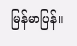မြန်မာပြန်။